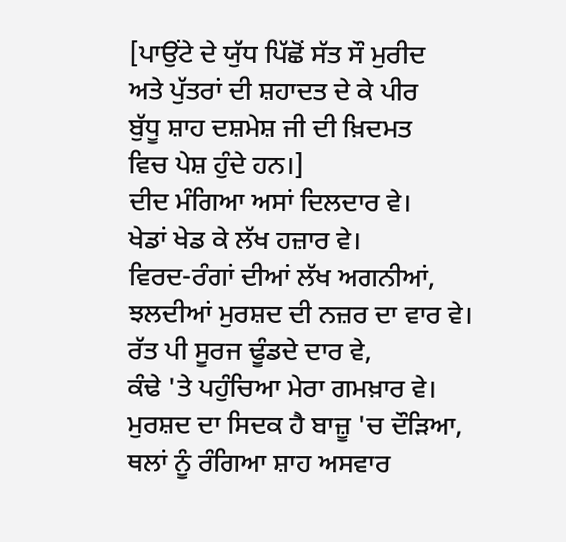[ਪਾਉਂਟੇ ਦੇ ਯੁੱਧ ਪਿੱਛੋਂ ਸੱਤ ਸੌ ਮੁਰੀਦ
ਅਤੇ ਪੁੱਤਰਾਂ ਦੀ ਸ਼ਹਾਦਤ ਦੇ ਕੇ ਪੀਰ
ਬੁੱਧੂ ਸ਼ਾਹ ਦਸ਼ਮੇਸ਼ ਜੀ ਦੀ ਖ਼ਿਦਮਤ
ਵਿਚ ਪੇਸ਼ ਹੁੰਦੇ ਹਨ।]
ਦੀਦ ਮੰਗਿਆ ਅਸਾਂ ਦਿਲਦਾਰ ਵੇ।
ਖੇਡਾਂ ਖੇਡ ਕੇ ਲੱਖ ਹਜ਼ਾਰ ਵੇ।
ਵਿਰਦ-ਰੰਗਾਂ ਦੀਆਂ ਲੱਖ ਅਗਨੀਆਂ,
ਝਲਦੀਆਂ ਮੁਰਸ਼ਦ ਦੀ ਨਜ਼ਰ ਦਾ ਵਾਰ ਵੇ।
ਰੱਤ ਪੀ ਸੂਰਜ ਢੂੰਡਦੇ ਦਾਰ ਵੇ,
ਕੰਢੇ 'ਤੇ ਪਹੁੰਚਿਆ ਮੇਰਾ ਗਮਖ਼ਾਰ ਵੇ।
ਮੁਰਸ਼ਦ ਦਾ ਸਿਦਕ ਹੈ ਬਾਜ਼ੂ 'ਚ ਦੌੜਿਆ,
ਥਲਾਂ ਨੂੰ ਰੰਗਿਆ ਸ਼ਾਹ ਅਸਵਾਰ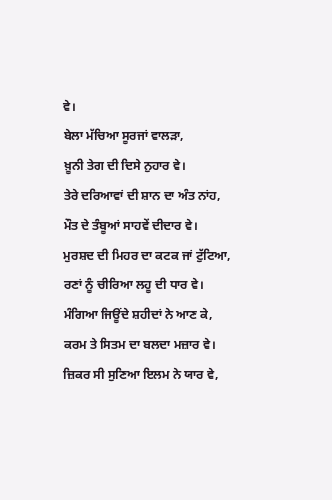ਵੇ।
ਬੇਲਾ ਮੱਚਿਆ ਸੂਰਜਾਂ ਵਾਲੜਾ,
ਖ਼ੂਨੀ ਤੇਗ ਦੀ ਦਿਸੇ ਨੁਹਾਰ ਵੇ।
ਤੇਰੇ ਦਰਿਆਵਾਂ ਦੀ ਸ਼ਾਨ ਦਾ ਅੰਤ ਨਾਂਹ,
ਮੌਤ ਦੇ ਤੰਬੂਆਂ ਸਾਹਵੇਂ ਦੀਦਾਰ ਵੇ।
ਮੁਰਸ਼ਦ ਦੀ ਮਿਹਰ ਦਾ ਕਟਕ ਜਾਂ ਟੁੱਟਿਆ,
ਰਣਾਂ ਨੂੰ ਚੀਰਿਆ ਲਹੂ ਦੀ ਧਾਰ ਵੇ।
ਮੰਗਿਆ ਜਿਊਂਦੇ ਸ਼ਹੀਦਾਂ ਨੇ ਆਣ ਕੇ,
ਕਰਮ ਤੇ ਸਿਤਮ ਦਾ ਬਲਦਾ ਮਜ਼ਾਰ ਵੇ।
ਜ਼ਿਕਰ ਸੀ ਸੁਣਿਆ ਇਲਮ ਨੇ ਯਾਰ ਵੇ,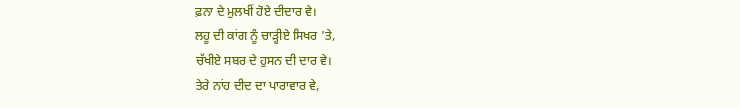ਫ਼ਨਾ ਦੇ ਮੁਲਖੀਂ ਹੋਏ ਦੀਦਾਰ ਵੇ।
ਲਹੂ ਦੀ ਕਾਂਗ ਨੂੰ ਚਾੜ੍ਹੀਏ ਸਿਖਰ 'ਤੇ,
ਚੱਖੀਏ ਸਬਰ ਦੇ ਹੁਸਨ ਦੀ ਦਾਰ ਵੇ।
ਤੇਰੇ ਨਾਂਹ ਦੀਦ ਦਾ ਪਾਰਾਵਾਰ ਵੇ,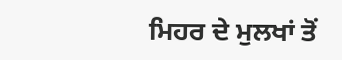ਮਿਹਰ ਦੇ ਮੁਲਖਾਂ ਤੋਂ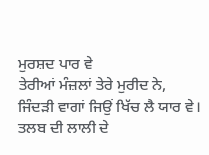ਮੁਰਸ਼ਦ ਪਾਰ ਵੇ
ਤੇਰੀਆਂ ਮੰਜ਼ਲਾਂ ਤੇਰੇ ਮੁਰੀਦ ਨੇ,
ਜਿੰਦੜੀ ਵਾਗਾਂ ਜਿਉਂ ਖਿੱਚ ਲੈ ਯਾਰ ਵੇ।
ਤਲਬ ਦੀ ਲਾਲੀ ਦੇ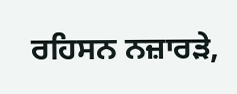ਰਹਿਸਨ ਨਜ਼ਾਰੜੇ,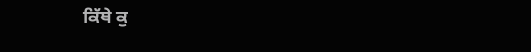ਕਿੱਥੇ ਕੁ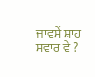ਜਾਵਸੇਂ ਸ਼ਾਹ ਸਵਾਰ ਵੇ ?